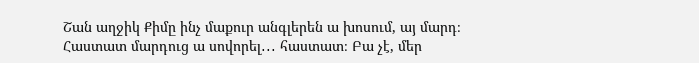Շան աղջիկ Քիմը ինչ մաքուր անգլերեն ա խոսում, այ մարդ։ Հաստատ մարդուց ա սովորել․․․ հաստատ։ Բա չէ, մեր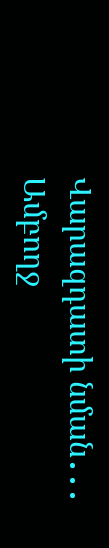Վարազդատի նման․․․ Ամբողջ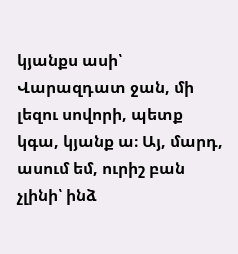կյանքս ասի՝ Վարազդատ ջան, մի լեզու սովորի, պետք կգա, կյանք ա։ Այ, մարդ, ասում եմ, ուրիշ բան չլինի՝ ինձ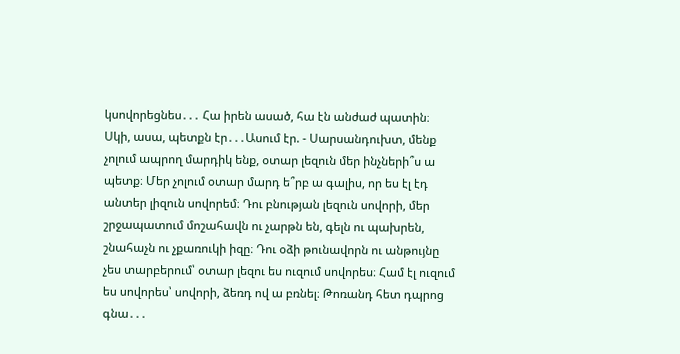կսովորեցնես․․․ Հա իրեն ասած, հա էն անժաժ պատին։ Սկի, ասա, պետքն էր․․․Ասում էր. - Սարսանդուխտ, մենք չոլում ապրող մարդիկ ենք, օտար լեզուն մեր ինչների՞ս ա պետք։ Մեր չոլում օտար մարդ ե՞րբ ա գալիս, որ ես էլ էդ անտեր լիզուն սովորեմ։ Դու բնության լեզուն սովորի, մեր շրջապատում մոշահավն ու չարթն են, գելն ու պախրեն, շնահաչն ու չքառուկի իզը։ Դու օձի թունավորն ու անթույնը չես տարբերում՝ օտար լեզու ես ուզում սովորես։ Համ էլ ուզում ես սովորես՝ սովորի, ձեռդ ով ա բռնել։ Թոռանդ հետ դպրոց գնա․․․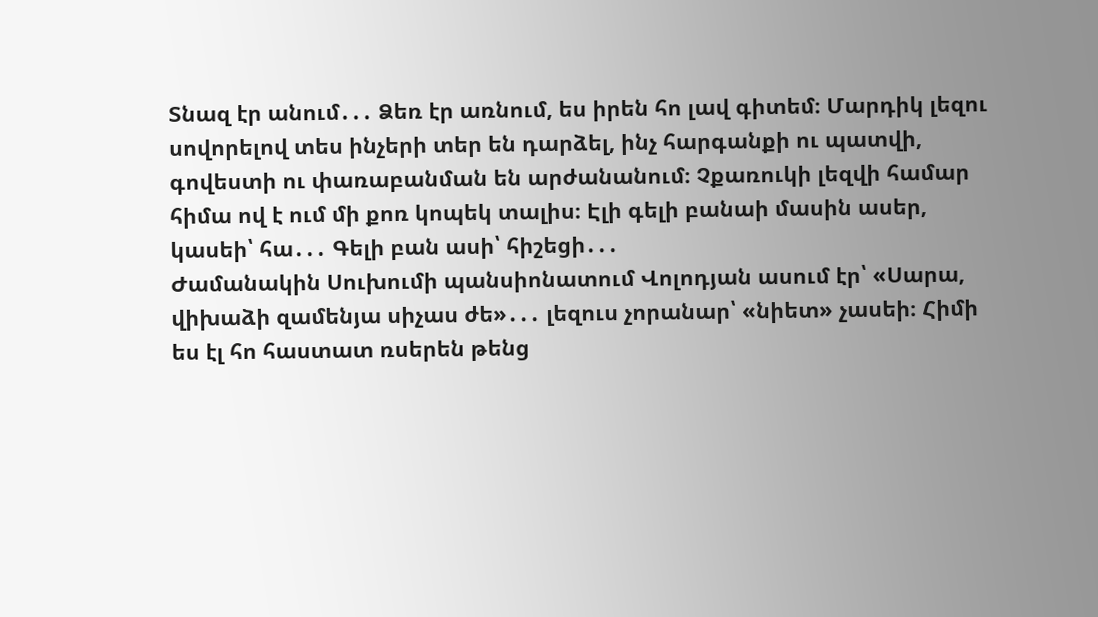Տնազ էր անում․․․ Ձեռ էր առնում, ես իրեն հո լավ գիտեմ։ Մարդիկ լեզու սովորելով տես ինչերի տեր են դարձել, ինչ հարգանքի ու պատվի, գովեստի ու փառաբանման են արժանանում։ Չքառուկի լեզվի համար հիմա ով է ում մի քոռ կոպեկ տալիս։ Էլի գելի բանաի մասին ասեր, կասեի՝ հա․․․ Գելի բան ասի՝ հիշեցի․․․
Ժամանակին Սուխումի պանսիոնատում Վոլոդյան ասում էր՝ «Սարա, վիխաձի զամենյա սիչաս ժե»․․․ լեզուս չորանար՝ «նիետ» չասեի։ Հիմի ես էլ հո հաստատ ռսերեն թենց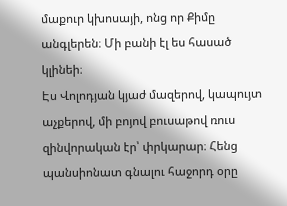մաքուր կխոսայի, ոնց որ Քիմը անգլերեն։ Մի բանի էլ ես հասած կլինեի։
Էս Վոլոդյան կյաժ մազերով, կապույտ աչքերով, մի բոյով բուսաթով ռուս զինվորական էր՝ փրկարար։ Հենց պանսիոնատ գնալու հաջորդ օրը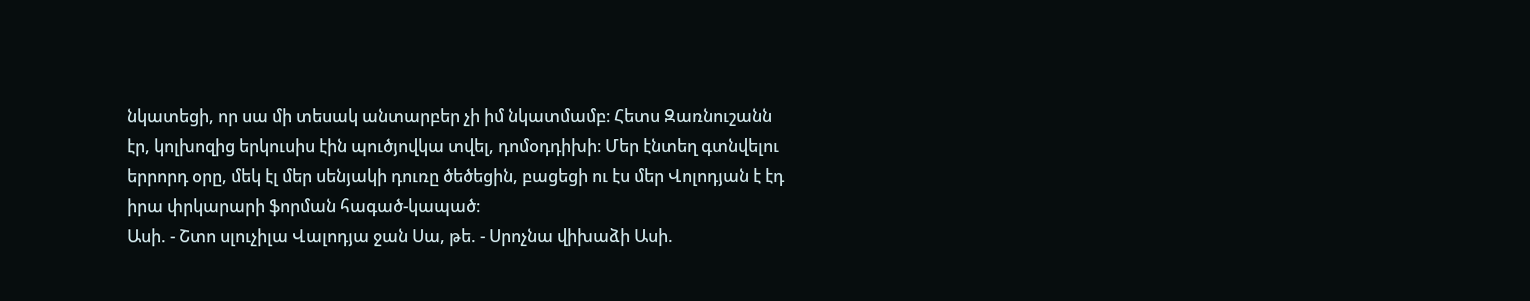նկատեցի, որ սա մի տեսակ անտարբեր չի իմ նկատմամբ։ Հետս Զառնուշանն էր, կոլխոզից երկուսիս էին պուծյովկա տվել, դոմօդդիխի։ Մեր էնտեղ գտնվելու երրորդ օրը, մեկ էլ մեր սենյակի դուռը ծեծեցին, բացեցի ու էս մեր Վոլոդյան է էդ իրա փրկարարի ֆորման հագած-կապած։
Ասի. - Շտո սլուչիլա Վալոդյա ջան Սա, թե. - Սրոչնա վիխաձի Ասի.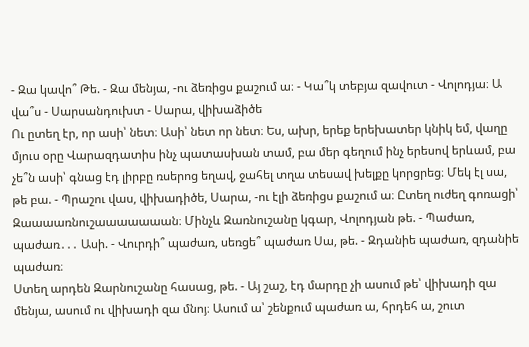- Զա կավո՞ Թե. - Զա մենյա, -ու ձեռիցս քաշում ա։ - Կա՞կ տեբյա զավուտ - Վոլոդյա։ Ա վա՞ս - Սարսանդուխտ - Սարա, վիխաձիծե
Ու ըտեղ էր, որ ասի՝ նետ։ Ասի՝ նետ որ նետ։ Ես, ախր, երեք երեխատեր կնիկ եմ, վաղը մյուս օրը Վարազդատիս ինչ պատասխան տամ, բա մեր գեղում ինչ երեսով երևամ, բա չե՞ն ասի՝ գնաց էդ լիրբը ռսերոց եղավ, ջահել տղա տեսավ խելքը կորցրեց։ Մեկ էլ սա, թե բա. - Պրաշու վաս, վիխադիծե, Սարա, -ու էլի ձեռիցս քաշում ա։ Ըտեղ ուժեղ գոռացի՝ Զաաաառնուշաաաաաաան։ Մինչև Զառնուշանը կգար, Վոլոդյան թե. - Պաժառ, պաժառ․․․ Ասի. - Վուրդի՞ պաժառ, սեռցե՞ պաժառ Սա, թե. - Զդանիե պաժառ, զդանիե պաժառ։
Ստեղ արդեն Զարնուշանը հասաց, թե. - Այ շաշ, էդ մարդը չի ասում թե՝ վիխադի զա մենյա, ասում ու վիխադի զա մնոյ։ Ասում ա՝ շենքում պաժառ ա, հրդեհ ա, շուտ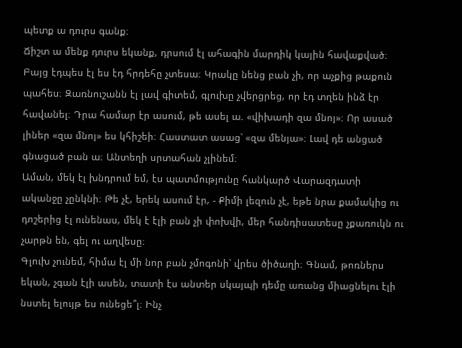պետք ա դուրս գանք։
Ճիշտ ա մենք դուրս եկանք, դրսում էլ ահագին մարդիկ կային հավաքված։ Բայց էդպես էլ ես էդ հրդեհը չտեսա։ Կրակը նենց բան չի, որ աչքից թաքուն պահես։ Զառնուշանն էլ լավ գիտեմ, գլուխը չվերցրեց, որ էդ տղեն ինձ էր հավանել։ Դրա համար էր ասում, թե ասել ա. «վիխադի զա մնոյ»։ Որ ասած լիներ «զա մնոյ» ես կհիշեի։ Հաստատ ասաց՝ «զա մենյա»։ Լավ դե անցած գնացած բան ա։ Անտեղի սրտահան չլինեմ։
Աման, մեկ էլ խնդրում եմ, էս պատմությունը հանկարծ Վարազդատի ականջը չընկնի։ Թե չէ, երեկ ասում էր, - Քիմի լեզուն չէ, եթե նրա քամակից ու դոշերից էլ ունենաս, մեկ է էլի բան չի փոխվի, մեր հանդիսատեսը չքառուկն ու չարթն են, գել ու աղվեսը։
Գլուխ չունեմ, հիմա էլ մի նոր բան չմոգոնի՝ վրես ծիծաղի։ Գնամ, թոռներս եկան, չգան էլի ասեն, տատի էս անտեր սկայպի դեմը առանց միացնելու էլի նստել ելույթ ես ունեցե՞լ։ Ինչ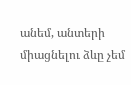անեմ, անտերի միացնելու ձևը չեմ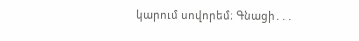կարում սովորեմ։ Գնացի․․․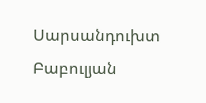Սարսանդուխտ Բաբուլյան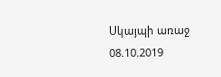Սկայպի առաջ
08.10.2019